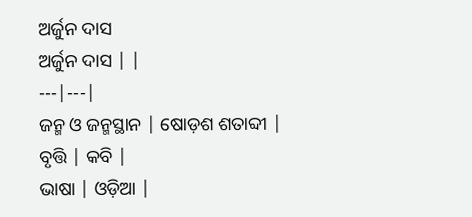ଅର୍ଜୁନ ଦାସ
ଅର୍ଜୁନ ଦାସ | |
---|---|
ଜନ୍ମ ଓ ଜନ୍ମସ୍ଥାନ | ଷୋଡ଼ଶ ଶତାବ୍ଦୀ |
ବୃତ୍ତି | କବି |
ଭାଷା | ଓଡ଼ିଆ |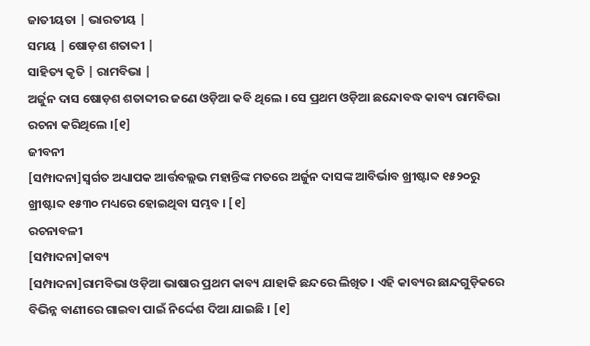ଜାତୀୟତା | ଭାରତୀୟ |
ସମୟ | ଷୋଡ଼ଶ ଶତାବ୍ଦୀ |
ସାହିତ୍ୟ କୃତି | ରାମବିଭା |
ଅର୍ଜୁନ ଦାସ ଷୋଡ଼ଶ ଶତାବ୍ଦୀର ଜଣେ ଓଡ଼ିଆ କବି ଥିଲେ । ସେ ପ୍ରଥମ ଓଡ଼ିଆ ଛନ୍ଦୋବଦ୍ଧ କାବ୍ୟ ରାମବିଭା ରଚନା କରିଥିଲେ ।[୧]
ଜୀବନୀ
[ସମ୍ପାଦନା]ସ୍ୱର୍ଗତ ଅଧ୍ୟାପକ ଆର୍ତ୍ତବଲ୍ଲଭ ମହାନ୍ତିଙ୍କ ମତରେ ଅର୍ଜୁନ ଦାସଙ୍କ ଆବିର୍ଭାବ ଖ୍ରୀଷ୍ଟାବ୍ଦ ୧୫୨୦ରୁ ଖ୍ରୀଷ୍ଟାବ୍ଦ ୧୫୩୦ ମଧ୍ୟରେ ହୋଇଥିବା ସମ୍ଭବ । [୧]
ରଚନାବଳୀ
[ସମ୍ପାଦନା]କାବ୍ୟ
[ସମ୍ପାଦନା]ରାମବିଭା ଓଡ଼ିଆ ଭାଷାର ପ୍ରଥମ କାବ୍ୟ ଯାହାକି ଛନ୍ଦରେ ଲିଖିତ । ଏହି କାବ୍ୟର ଛାନ୍ଦଗୁଡ଼ିକରେ ବିଭିନ୍ନ ବାଣୀରେ ଗାଇବା ପାଇଁ ନିର୍ଦ୍ଦେଶ ଦିଆ ଯାଇଛି । [୧]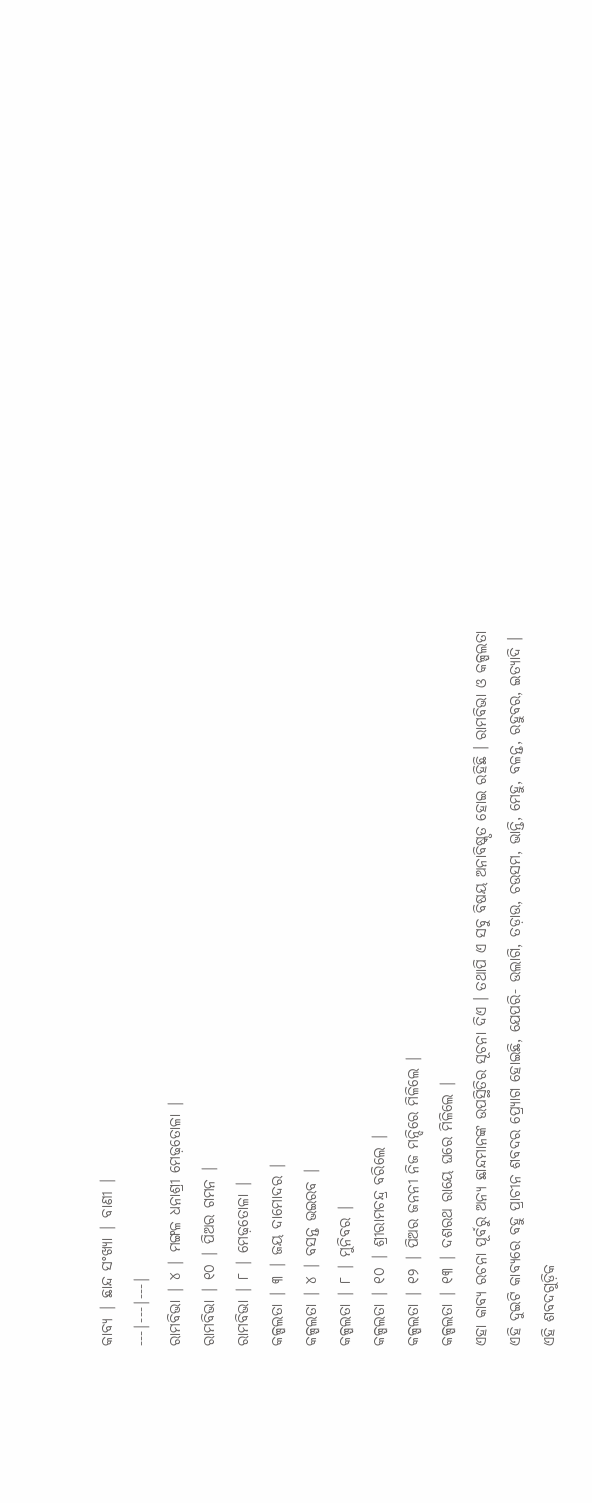କାବ୍ୟ | ଛାନ୍ଦ ସଂଖ୍ୟା | ବାଣୀ |
---|---|---|
ରାମବିଭା | ୪ | ମଙ୍ଗଳ ଧନାଶ୍ରୀ ମେଢ଼ତୋଳା |
ରାମବିଭା | ୧୦ | ପିଅର ଗମନ |
ରାମବିଭା | ୮ | ମେଢ଼ତୋଳା |
କଳ୍ପଲତା | ୩ | ଜୟ ଦାମୋଦର |
କଳ୍ପଲତା | ୪ | ବସନ୍ତ ଭଇରବ |
କଳ୍ପଲତା | ୮ | ମୁନିବର |
କଳ୍ପଲତା | ୧୦ | ଶ୍ରୀରାମଚନ୍ଦ୍ର ବରିଲେ |
କଳ୍ପଲତା | ୧୨ | ପିଅର ଜନନୀ ନିଜ ମନ୍ଦିରେ ମିଳିଲେ |
କଳ୍ପଲତା | ୧୩ | ଦଶରଥ ରାୟେ ଘରେ ମିଳିଲେ |
ଏହା କାବ୍ୟ ରଚନା ପୂର୍ବରୁ ଅନ୍ୟ ଛାନ୍ଦମାନଙ୍କ ଉପସ୍ଥିତିର ସୂଚନା ଦିଏ । ତଥାପି ଏ ସବୁ ବିଷୟ ଅନାବିଷ୍କୃତ ହୋଇ ରହିଛି । ରାମବିଭା ଓ କଳ୍ପଲତା ଏହି ଦୁଇଟି କାବ୍ୟରେ ବହୁ ପ୍ରାଚୀନ ଶବଦର ପ୍ର୍ୟୋଗ ହୋଇଛି, ଯେପରି- ଉଲାଗି, ତଡ଼ାଉ, ଚଉସମ, ଭାନ୍ତି, ମେହୁ, ବଳନ୍ତ, ରହୁବର, ଇତ୍ୟାଦି । ଏହି ଶବଦଗୁଡ଼ିକ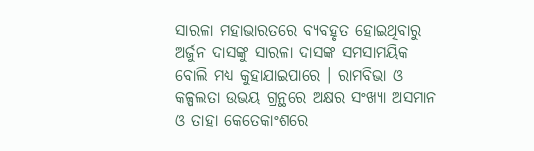ସାରଳା ମହାଭାରତରେ ବ୍ୟବହୃତ ହୋଇଥିବାରୁ ଅର୍ଜୁନ ଦାସଙ୍କୁ ସାରଳା ଦାସଙ୍କ ସମସାମୟିକ ବୋଲି ମଧ୍ୟ କୁହାଯାଇପାରେ । ରାମବିଭା ଓ କଳ୍ପଲତା ଉଭୟ ଗ୍ରନ୍ଥରେ ଅକ୍ଷର ସଂଖ୍ୟା ଅସମାନ ଓ ତାହା କେତେକାଂଶରେ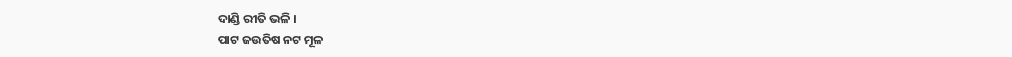ଦାଣ୍ଡି ରୀତି ଭଳି ।
ପାଟ ଜଉତିଷ ନଟ ମୂଳ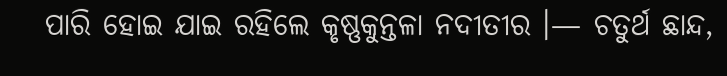ପାରି ହୋଇ ଯାଇ ରହିଲେ କୃଷ୍ଣକୁନ୍ତଳା ନଦୀତୀର ।— ଚତୁର୍ଥ ଛାନ୍ଦ,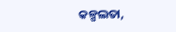କଳ୍ପଲତା,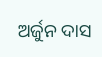ଅର୍ଜୁନ ଦାସ